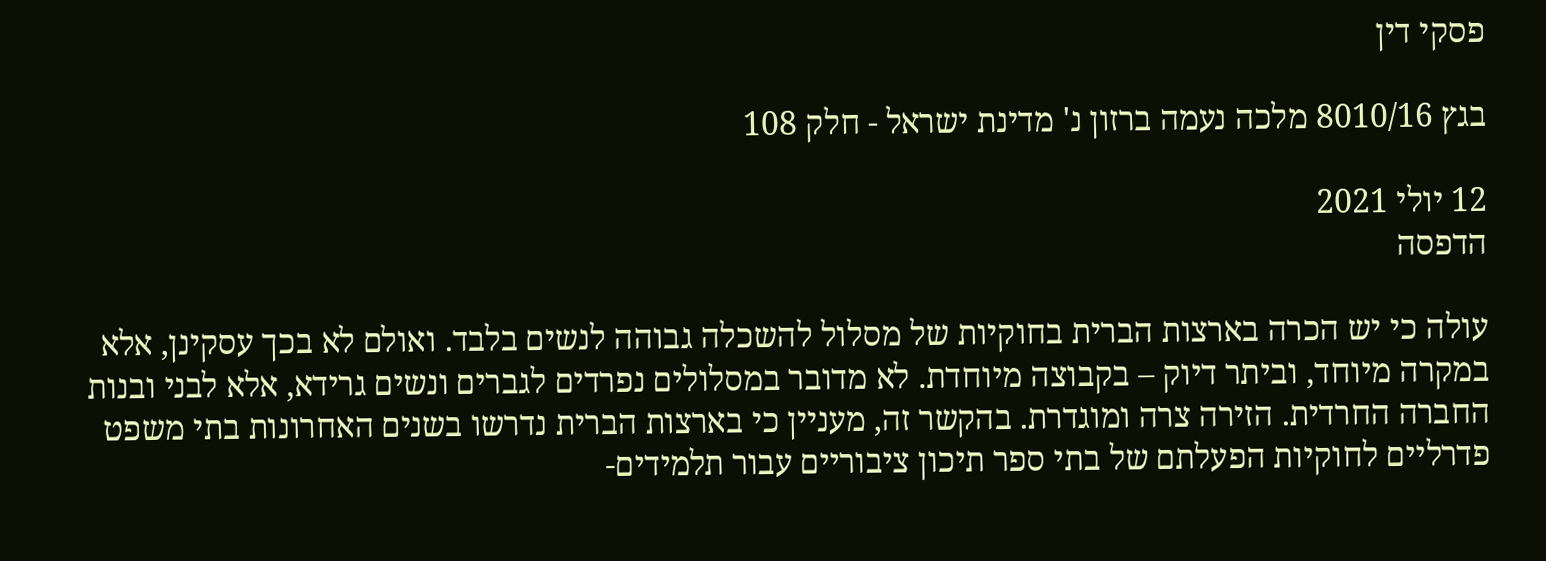פסקי דין

בגץ 8010/16 מלכה נעמה ברזון נ' מדינת ישראל - חלק 108

12 יולי 2021
הדפסה

עולה כי יש הכרה בארצות הברית בחוקיות של מסלול להשכלה גבוהה לנשים בלבד. ואולם לא בכך עסקינן, אלא במקרה מיוחד, וביתר דיוק – בקבוצה מיוחדת. לא מדובר במסלולים נפרדים לגברים ונשים גרידא, אלא לבני ובנות החברה החרדית. הזירה צרה ומוגדרת. בהקשר זה, מעניין כי בארצות הברית נדרשו בשנים האחרונות בתי משפט פדרליים לחוקיות הפעלתם של בתי ספר תיכון ציבוריים עבור תלמידים-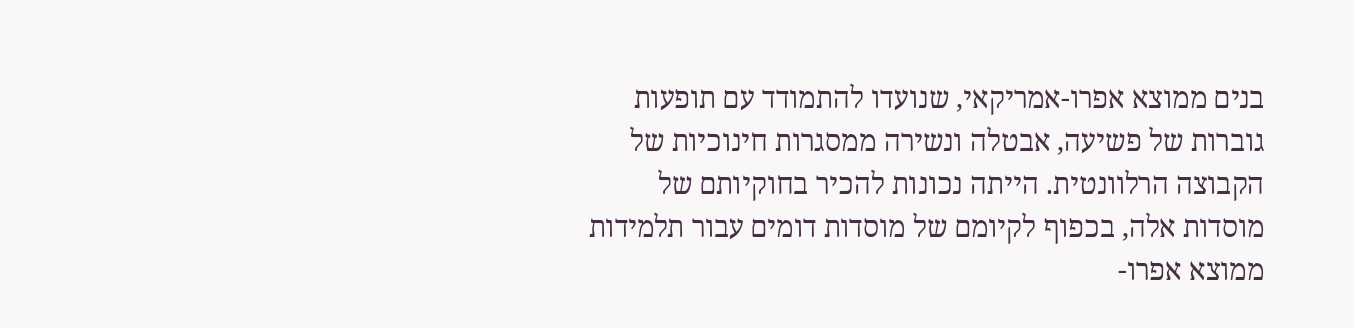בנים ממוצא אפרו-אמריקאי, שנועדו להתמודד עם תופעות גוברות של פשיעה, אבטלה ונשירה ממסגרות חינוכיות של הקבוצה הרלוונטית. הייתה נכונות להכיר בחוקיותם של מוסדות אלה, בכפוף לקיומם של מוסדות דומים עבור תלמידות ממוצא אפרו-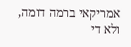אמריקאי ברמה דומה, ולא די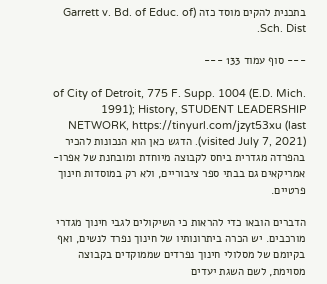בתכנית להקים מוסד כזה (Garrett v. Bd. of Educ. of Sch. Dist.

--- סוף עמוד 133 ---

of City of Detroit, 775 F. Supp. 1004 (E.D. Mich. 1991); History, STUDENT LEADERSHIP NETWORK, https://tinyurl.com/jzyt53xu (last visited July 7, 2021)). הדגש כאן הוא הנכונות להכיר בהפרדה מגדרית ביחס לקבוצה מיוחדת ומובחנת של אפרו-אמריקאים גם בבתי ספר ציבוריים, ולא רק במוסדות חינוך פרטיים.

הדברים הובאו כדי להראות כי השיקולים לגבי חינוך מגדרי מורכבים. יש הכרה ביתרונותיו של חינוך נפרד לנשים, ואף בקיומם של מסלולי חינוך נפרדים שממוקדים בקבוצה מסוימת, לשם השגת יעדים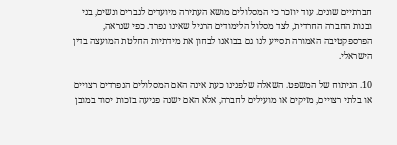חברתיים שונים. עוד יוזכר כי המסלולים מושא העתירה מיועדים לגברים ונשים, בני ובנות החברה החרדית, לצד מסלול הלימודים הרגיל שאינו נפרד. כפי שנראה, הפרספקטיבה האמורה תסייע לנו גם בבואנו לבחון את מידתיות החלטת המועצה בדין הישראלי.

10. הניתוח של המשפט. השאלה שלפנינו כעת אינה האם המסלולים הנפרדים רצויים או בלתי רצויים, מזיקים או מועילים לחברה, אלא האם ישנה פגיעה בזכות יסוד במובן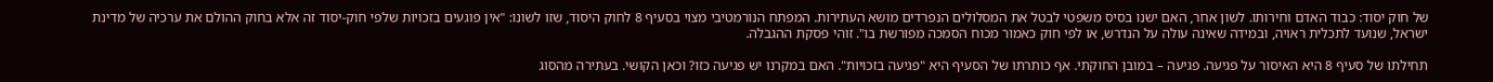של חוק יסוד: כבוד האדם וחירותו. לשון אחר, האם ישנו בסיס משפטי לבטל את המסלולים הנפרדים מושא העתירות. המפתח הנורמטיבי מצוי בסעיף 8 לחוק היסוד, שזו לשונו: "אין פוגעים בזכויות שלפי חוק-יסוד זה אלא בחוק ההולם את ערכיה של מדינת ישראל, שנועד לתכלית ראויה, ובמידה שאינה עולה על הנדרש, או לפי חוק כאמור מכוח הסמכה מפורשת בו". זוהי פסקת ההגבלה.

תחילתו של סעיף 8 היא האיסור על פגיעה. פגיעה – במובן החוקתי. אף כותרתו של הסעיף היא "פגיעה בזכויות". האם במקרנו יש פגיעה כזו? וכאן הקושי. בעתירה מהסוג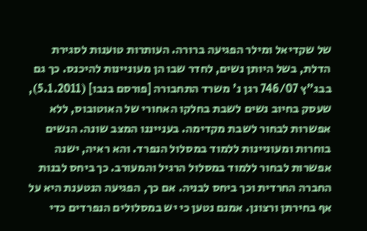של שקדיאל ומילר הפגיעה ברורה. העותרות טוענות לסגירת הדלת, בשל היותן נשים, לחדר שבו הן מעוניינות להיכנס. כך גם בבג"ץ 746/07 רגן נ' משרד התחבורה [פורסם בנבו] (5.1.2011), שעסק בחיוב נשים לשבת בחלקו האחורי של האוטובוס, ללא אפשרות לבחור לשבת מקדימה. בענייננו המצב שונה. הנשים בוחרות ומעוניינות ללמוד במסלול הנפרד. והא ראיה, ישנה אפשרות לבחור ללמוד במסלול הרגיל והמעורב. כך ביחס לבנות החברה החרדית וכך ביחס לבניה. אם כך, הפגיעה הנטענת היא על אף בחירתן ורצונן. אמנם נטען כי יש במסלולים הנפרדים כדי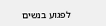לפגוע בנשים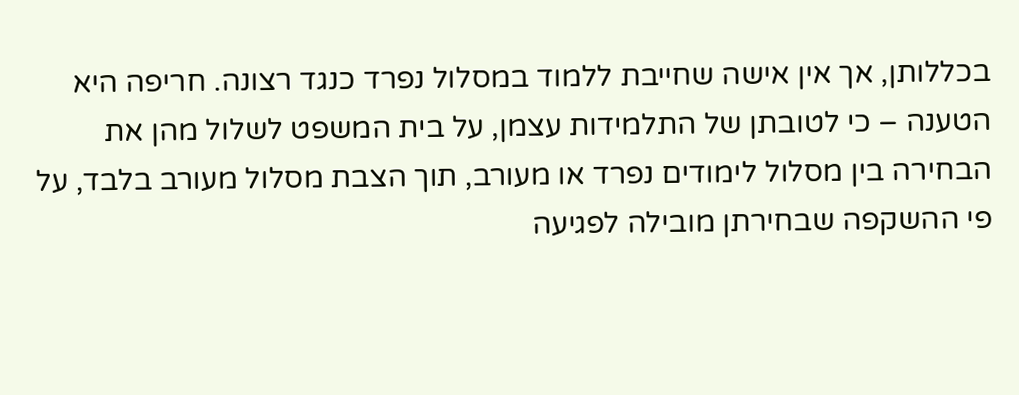בכללותן, אך אין אישה שחייבת ללמוד במסלול נפרד כנגד רצונה. חריפה היא הטענה – כי לטובתן של התלמידות עצמן, על בית המשפט לשלול מהן את הבחירה בין מסלול לימודים נפרד או מעורב, תוך הצבת מסלול מעורב בלבד, על פי ההשקפה שבחירתן מובילה לפגיעה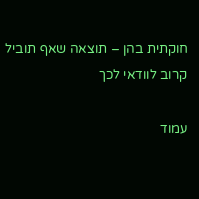חוקתית בהן – תוצאה שאף תוביל קרוב לוודאי לכך

עמוד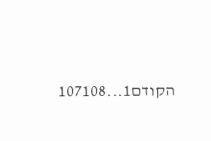הקודם1...107108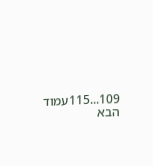109...115עמוד הבא